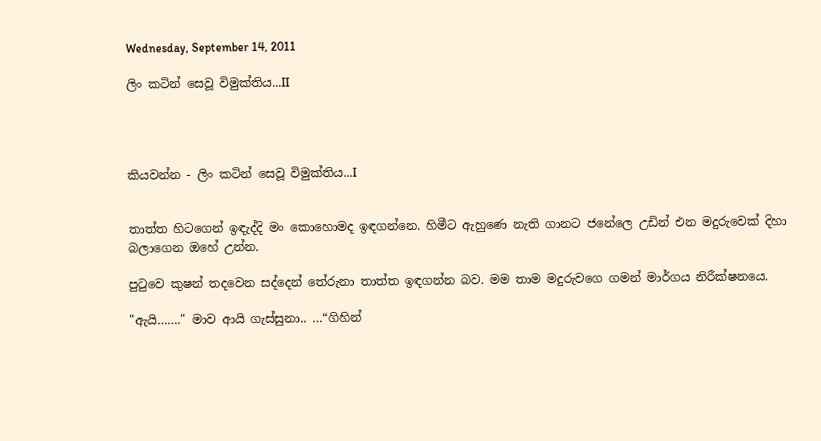Wednesday, September 14, 2011

ලිං කටින් සෙවූ විමුක්තිය...II




කියවන්න - ලිං කටින් සෙවූ විමුක්තිය...I


තාත්ත හිටගෙන් ඉඳැද්දි මං කොහොමද ඉඳගන්නෙ. හිමීට ඇහුණෙ නැති ගානට ජනේලෙ උඩින් එන මදුරුවෙක් දිහා බලාගෙන ඔහේ උන්න.

පුටුවෙ කුෂන් තදවෙන සද්දෙන් තේරුනා තාත්ත ඉඳගන්න බව. මම තාම මදුරුවගෙ ගමන් මාර්ගය නිරීක්ෂනයෙ.

"ඇයි……." මාව ආයි ගැස්සුනා.. …“ගිහින්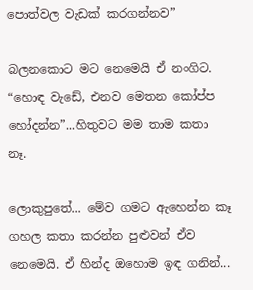පොත්වල වැඩක් කරගන්නව”

බලනකොට මට නෙමෙයි ඒ නංගිට. “හොඳ වැඩේ, එනව මෙතන කෝප්ප හෝදන්න”...හිතුවට මම තාම කතා නෑ.

ලොකුපුතේ... මේව ගමට ඇහෙන්න කෑ ගහල කතා කරන්න පුළුවන් ඒව නෙමෙයි. ඒ හින්ද ඔහොම ඉඳ ගනින්...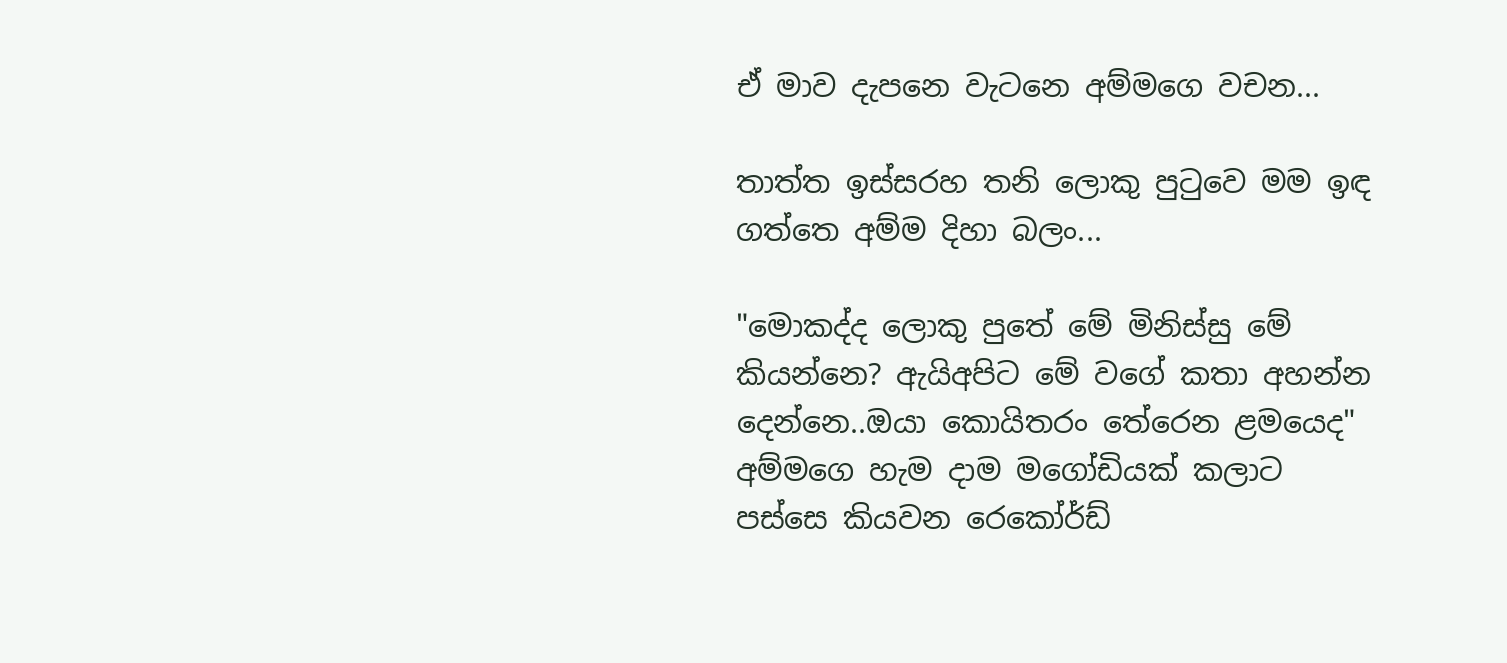ඒ මාව දැපනෙ වැටනෙ අම්මගෙ වචන...

තාත්ත ඉස්සරහ තනි ලොකු පුටුවෙ මම ඉඳ ගත්තෙ අම්ම දිහා බලං...

"මොකද්ද ලොකු පුතේ මේ මිනිස්සු මේ කියන්නෙ? ඇයිඅපිට මේ වගේ කතා අහන්න දෙන්නෙ..ඔයා කොයිතරං තේරෙන ළමයෙද" අම්මගෙ හැම දාම මගෝඩියක් කලාට පස්සෙ කියවන රෙකෝර්ඩ්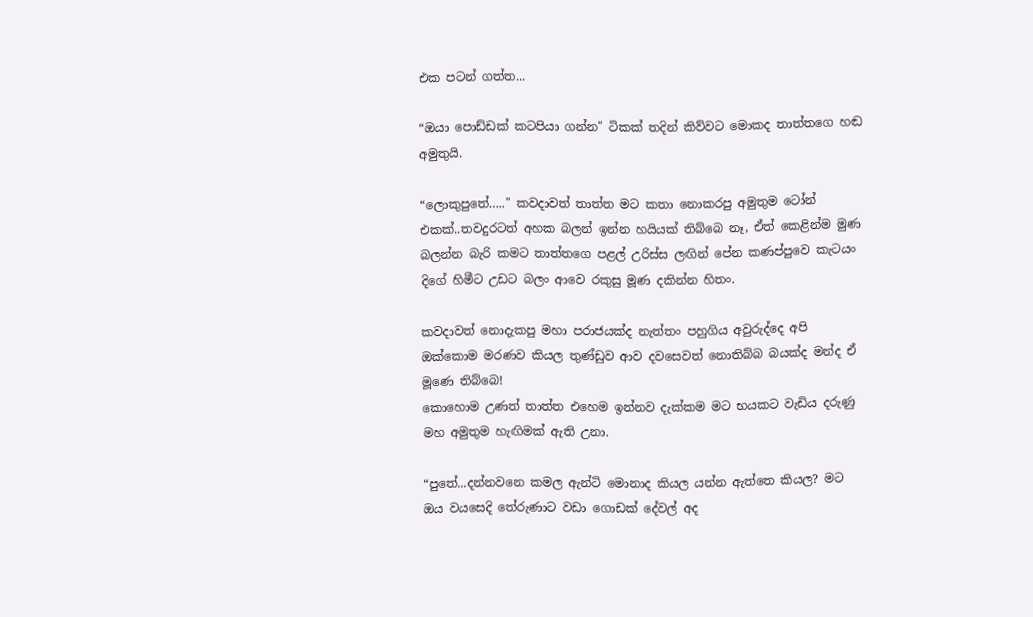එක පටන් ගත්ත...

“ඔයා පොඩ්ඩක් කටපියා ගන්න" ටිකක් තදින් කිව්වට මොකද තාත්තගෙ හඬ අමුතුයි.

“ලොකුපුතේ….." කවදාවත් තාත්ත මට කතා නොකරපු අමුතුම ටෝන් එකක්..තවදුරටත් අහක බලන් ඉන්න හයියක් තිබ්බෙ නෑ, ඒත් කෙළින්ම මුණ බලන්න බැරි කමට තාත්තගෙ පළල් උරිස්ස ලඟින් පේන කණප්පුවෙ කැටයං දිගේ හිමීට උඩට බලං ආවෙ රකුසු මූණ දකින්න හිතං.

කවදාවත් නොදැකපු මහා පරාජයක්ද නැත්තං පහුගිය අවුරුද්දෙ අපි ඔක්කොම මරණව කියල තුණ්ඩුව ආව දවසෙවත් නොතිබ්බ බයක්ද මන්ද ඒ මූණෙ තිබ්බෙ!
කොහොම උණත් තාත්ත එහෙම ඉන්නව දැක්කම මට භයකට වැඩිය දරුණු මහ අමුතුම හැඟිමක් ඇති උනා.

“පුතේ...දන්නවනෙ කමල ඇන්ටි මොනාද කියල යන්න ඇත්තෙ කියල? මට ඔය වයසෙදි තේරුණාට වඩා ගොඩක් දේවල් අද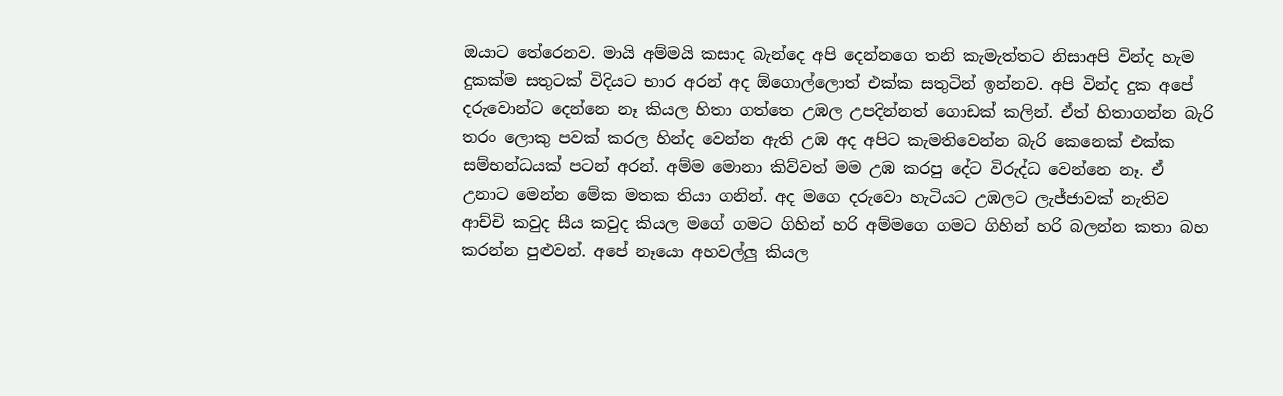ඔයාට තේරෙනව. මායි අම්මයි කසාද බැන්දෙ අපි දෙන්නගෙ තනි කැමැත්තට නිසාඅපි වින්ද හැම දුකක්ම සතුටක් විදියට භාර අරන් අද ඕගොල්ලොත් එක්ක සතුටින් ඉන්නව. අපි වින්ද දුක අපේ දරුවොන්ට දෙන්නෙ නෑ කියල හිතා ගත්තෙ උඹල උපදින්නත් ගොඩක් කලින්. ඒත් හිතාගන්න බැරි තරං ලොකු පවක් කරල හින්ද වෙන්න ඇති උඹ අද අපිට කැමතිවෙන්න බැරි කෙනෙක් එක්ක සම්භන්ධයක් පටන් අරන්. අම්ම මොනා කිව්වත් මම උඹ කරපු දේට විරුද්ධ වෙන්නෙ නෑ. ඒ උනාට මෙන්න මේක මතක තියා ගනින්. අද මගෙ දරුවො හැටියට උඹලට ලැජ්ජාවක් නැතිව ආච්චි කවුද සීය කවුද කියල මගේ ගමට ගිහින් හරි අම්මගෙ ගමට ගිහින් හරි බලන්න කතා බහ කරන්න පුළුවන්. අපේ නෑයො අහවල්ලු කියල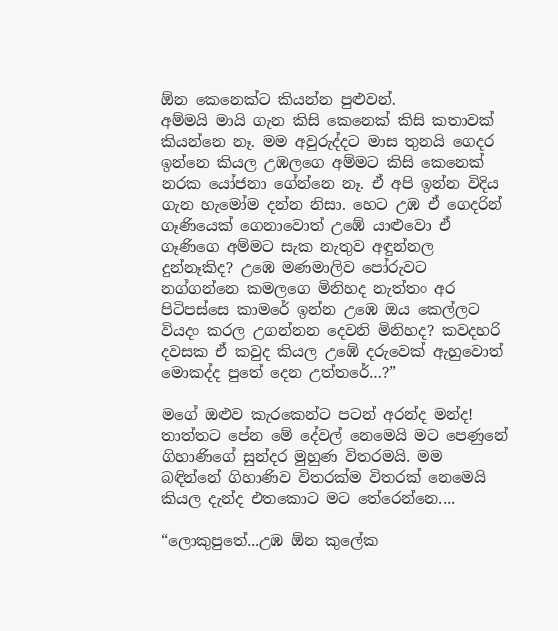ඕන කෙනෙක්ට කියන්න පුළුවන්.
අම්මයි මායි ගැන කිසි කෙනෙක් කිසි කතාවක් කියන්නෙ නෑ. මම අවුරුද්දට මාස තුනයි ගෙදර ඉන්නෙ කියල උඹලගෙ අම්මට කිසි කෙනෙක් නරක යෝජනා ගේන්නෙ නෑ. ඒ අපි ඉන්න විදිය ගැන හැමෝම දන්න නිසා. හෙට උඹ ඒ ගෙදරින් ගෑණියෙක් ගෙනාවොත් උඹේ යාළුවො ඒ ගෑණිගෙ අම්මට සැක නැතුව අඳුන්නල දුන්නෑකිද? උඹෙ මණමාලිව පෝරුවට නග්ගන්නෙ කමලගෙ මිනිහද නැත්තං අර පිටිපස්සෙ කාමරේ ඉන්න උඹෙ ඔය කෙල්ලට වියදං කරල උගන්නන දෙවනි මිනිහද? කවදහරි දවසක ඒ කවුද කියල උඹේ දරුවෙක් ඇහුවොත් මොකද්ද පුතේ දෙන උත්තරේ…?”

මගේ ඔළුව කැරකෙන්ට පටන් අරන්ද මන්ද! තාත්තට පේන මේ දේවල් නෙමෙයි මට පෙණුනේ ගිහාණිගේ සුන්දර මුහුණ විතරමයි. මම බඳින්නේ ගිහාණිව විතරක්ම විතරක් නෙමෙයි කියල දැන්ද එතකොට මට තේරෙන්නෙ....

“ලොකුපුතේ...උඹ ඕන කුලේක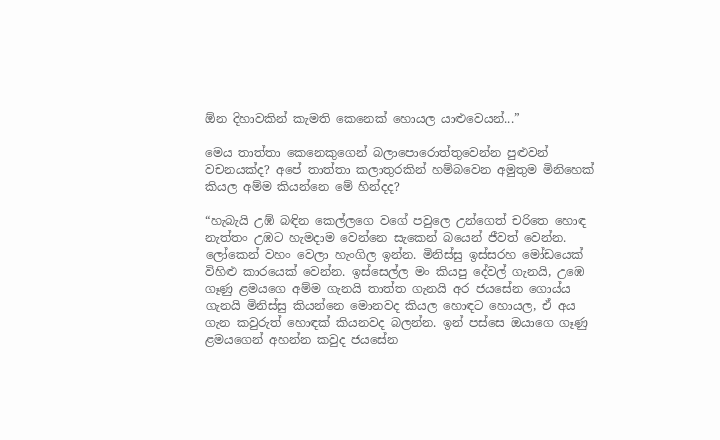ඕන දිහාවකින් කැමති කෙනෙක් හොයල යාළුවෙයන්...”

මෙය තාත්තා කෙනෙකුගෙන් බලාපොරොත්තුවෙන්න පුළුවන් වචනයක්ද? අපේ තාත්තා කලාතුරකින් හම්බවෙන අමුතුම මිනිහෙක් කියල අම්ම කියන්නෙ මේ හින්දද?

“හැබැයි උඹ් බඳින කෙල්ලගෙ වගේ පවුලෙ උන්ගෙත් චරිතෙ හොඳ නැත්තං උඹට හැමදාම වෙන්නෙ සැකෙන් බයෙන් ජීවත් වෙන්න. ලෝකෙන් වහං වෙලා හැංගිල ඉන්න. මිනිස්සු ඉස්සරහ මෝඩයෙක් විහිළු කාරයෙක් වෙන්න. ඉස්සෙල්ල මං කියපු දේවල් ගැනයි, උඹෙ ගෑණු ළමයගෙ අම්ම ගැනයි තාත්ත ගැනයි අර ජයසේන ගොය්ය ගැනයි මිනිස්සු කියන්නෙ මොනවද කියල හොඳට හොයල, ඒ අය ගැන කවුරුත් හොඳක් කියනවද බලන්න. ඉන් පස්සෙ ඔයාගෙ ගෑණු ළමයගෙන් අහන්න කවුද ජයසේන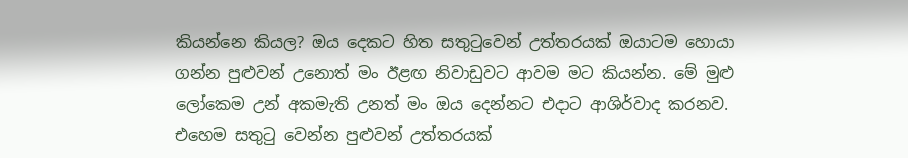කියන්නෙ කියල? ඔය දෙකට හිත සතුටුවෙන් උත්තරයක් ඔයාටම හොයා ගන්න පුළුවන් උනොත් මං ඊළඟ නිවාඩුවට ආවම මට කියන්න. මේ මුළු ලෝකෙම උන් අකමැති උනත් මං ඔය දෙන්නට එදාට ආශිර්වාද කරනව. එහෙම සතුටු වෙන්න පුළුවන් උත්තරයක්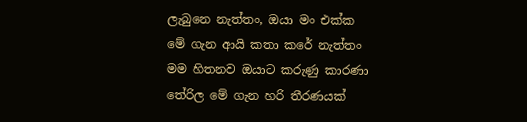ලැබුනෙ නැත්තං, ඔයා මං එක්ක මේ ගැන ආයි කතා කරේ නැත්තං මම හිතනව ඔයාට කරුණු කාරණා තේරිල මේ ගැන හරි තීරණයක්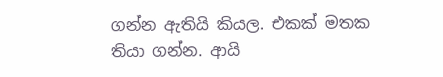ගන්න ඇතියි කියල. එකක් මතක තියා ගන්න. ආයි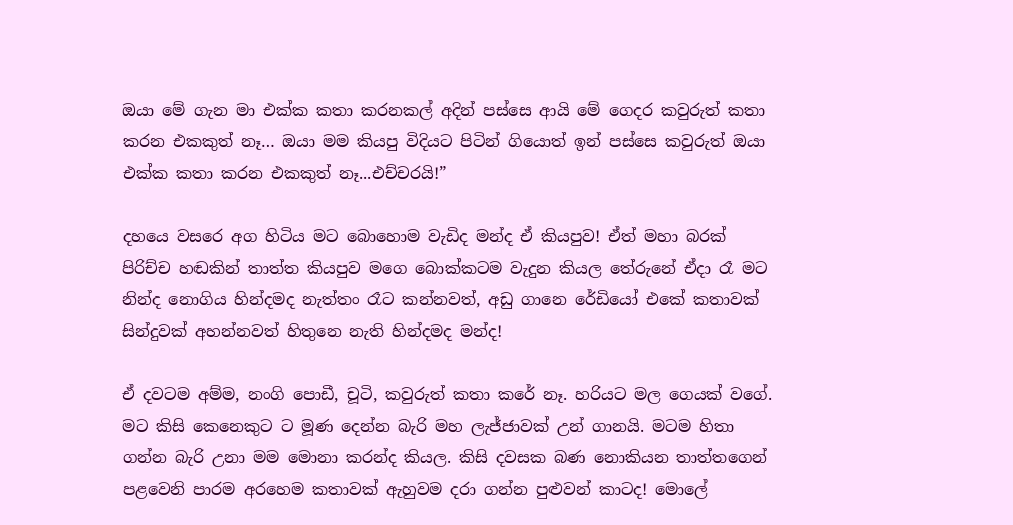ඔයා මේ ගැන මා එක්ක කතා කරනකල් අදින් පස්සෙ ආයි මේ ගෙදර කවුරුත් කතා කරන එකකුත් නෑ… ඔයා මම කියපු විදියට පිටින් ගියොත් ඉන් පස්සෙ කවුරුත් ඔයා එක්ක කතා කරන එකකුත් නෑ...එච්චරයි!”

දහයෙ වසරෙ අග හිටිය මට බොහොම වැඩිද මන්ද ඒ කියපුව! ඒත් මහා බරක් පිරිච්ච හඬකින් තාත්ත කියපුව මගෙ බොක්කටම වැදුන කියල තේරුනේ ඒදා රෑ මට නින්ද නොගිය හින්දමද නැත්තං රෑට කන්නවත්, අඩු ගානෙ රේඩියෝ එකේ කතාවක් සින්දුවක් අහන්නවත් හිතුනෙ නැති හින්දමද මන්ද!

ඒ දවටම අම්ම, නංගි පොඩී, චූටි, කවුරුත් කතා කරේ නෑ. හරියට මල ගෙයක් වගේ. මට කිසි කෙනෙකුට ට මූණ දෙන්න බැරි මහ ලැජ්ජාවක් උන් ගානයි. මටම හිතා ගන්න බැරි උනා මම මොනා කරන්ද කියල. කිසි දවසක බණ නොකියන තාත්තගෙන් පළවෙනි පාරම අරහෙම කතාවක් ඇහුවම දරා ගන්න පුළුවන් කාටද! මොලේ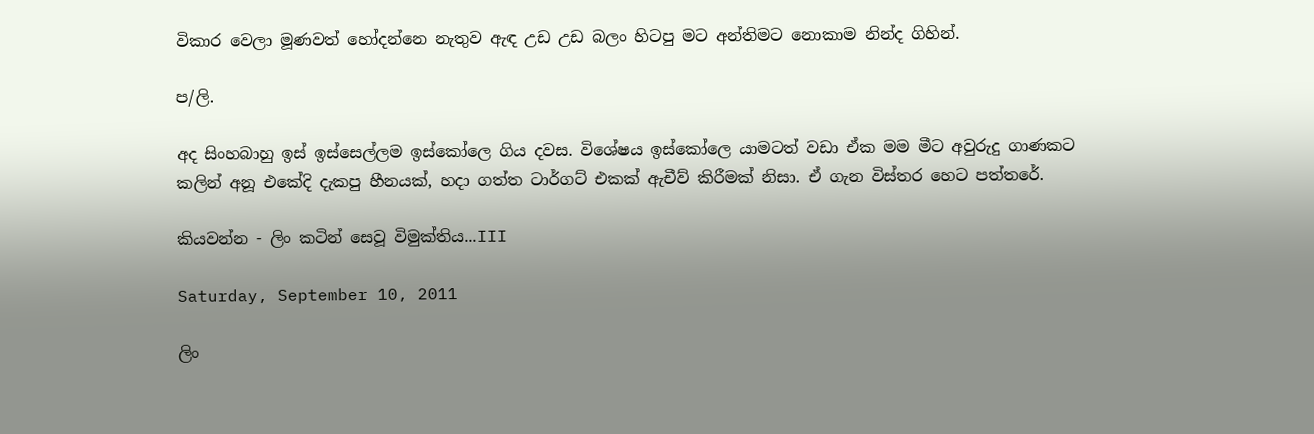විකාර වෙලා මූණවත් හෝදන්නෙ නැතුව ඇඳ උඩ උඩ බලං හිටපු මට අන්තිමට නොකාම නින්ද ගිහින්.

ප/ලි.

අද සිංහබාහු ඉස් ඉස්සෙල්ලම ඉස්කෝලෙ ගිය දවස. විශේෂය ඉස්කෝලෙ යාමටත් වඩා ඒක මම මීට අවුරුදු ගාණකට කලින් අනූ එකේදි දැකපු හීනයක්, හදා ගත්ත ටාර්ගට් එකක් ඇචීව් කිරීමක් නිසා. ඒ ගැන විස්තර හෙට පත්තරේ.

කියවන්න - ලිං කටින් සෙවූ විමුක්තිය...III

Saturday, September 10, 2011

ලිං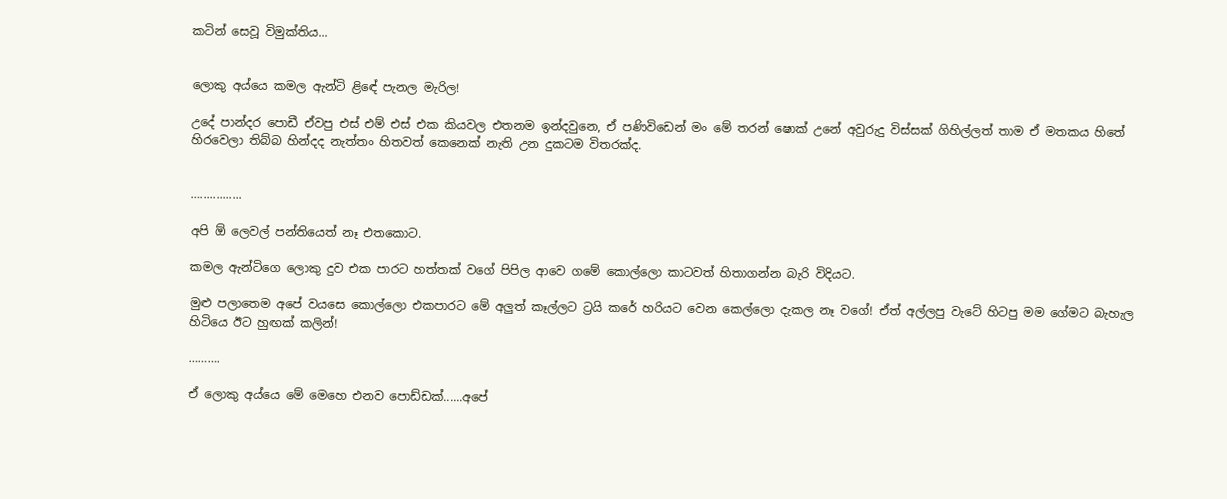කටින් සෙවූ විමුක්තිය...


ලොකු අය්යෙ කමල ඇන්ටි ළිඳේ පැනල මැරිල!

උදේ පාන්දර පොඩී ඒවපු එස් එම් එස් එක කියවල එතනම ඉන්දවුනෙ, ඒ පණිවිඩෙන් මං මේ තරන් ෂොක් උනේ අවුරුදු විස්සක් ගිහිල්ලත් තාම ඒ මතකය හිතේ හිරවෙලා තිබ්බ හින්දද නැත්තං හිතවත් කෙනෙක් නැති උන දුකටම විතරක්ද.


….............

අපි ඕ ලෙවල් පන්තියෙත් නෑ එතකොට.

කමල ඇන්ටිගෙ ලොකු දුව එක පාරට හත්තක් වගේ පිපිල ආවෙ ගමේ කොල්ලො කාටවත් හිතාගන්න බැරි විදියට.

මුළු පලාතෙම අපේ වයසෙ කොල්ලො එකපාරට මේ අලුත් කෑල්ලට ට්‍රයි කරේ හරියට වෙන කෙල්ලො දැකල නෑ වගේ! ඒත් අල්ලපු වැටේ හිටපු මම ගේමට බැහැල හිටියෙ ඊට හුඟක් කලින්!

……….

ඒ ලොකු අය්යෙ මේ මෙහෙ එනව පොඩ්ඩක්......අපේ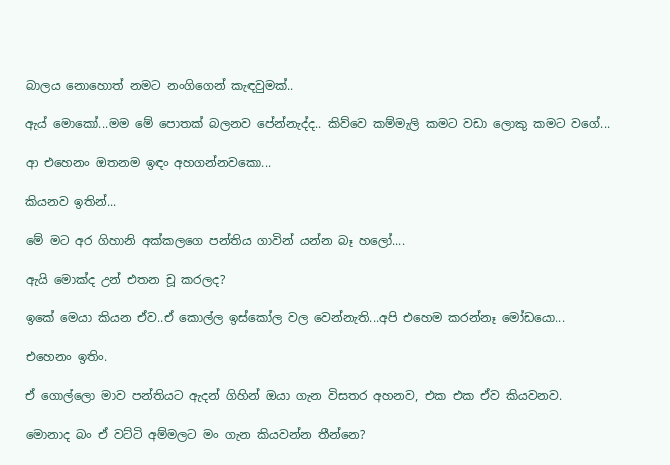බාලය නොහොත් නමට නංගිගෙන් කැඳවුමක්..

ඇය් මොකෝ...මම මේ පොතක් බලනව පේන්නැද්ද.. කිව්වෙ කම්මැලි කමට වඩා ලොකු කමට වගේ...

ආ එහෙනං ඔතනම ඉඳං අහගන්නවකො...

කියනව ඉතින්...

මේ මට අර ගිහානි අක්කලගෙ පන්තිය ගාවින් යන්න බෑ හලෝ....

ඇයි මොක්ද උන් එතන චූ කරලද?

ඉකේ මෙයා කියන ඒව..ඒ කොල්ල ඉස්කෝල වල වෙන්නැති...අපි එහෙම කරන්නෑ මෝඩයො...

එහෙනං ඉතිං.

ඒ ගොල්ලො මාව පන්තියට ඇදන් ගිහින් ඔයා ගැන විසතර අහනව, එක එක ඒව කියවනව.

මොනාද බං ඒ වට්ටි අම්මලට මං ගැන කියවන්න තීන්නෙ?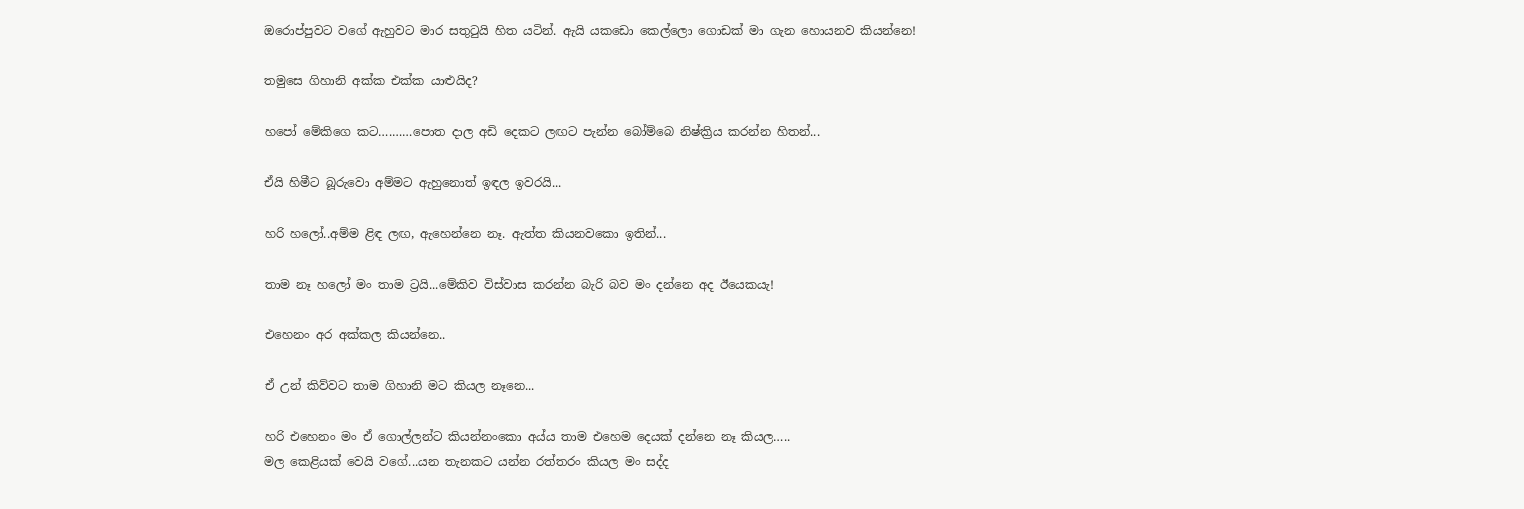ඔරොප්පුවට වගේ ඇහුවට මාර සතුටුයි හිත යටින්. ඇයි යකඩො කෙල්ලො ගොඩක් මා ගැන හොයනව කියන්නෙ!

තමුසෙ ගිහානි අක්ක එක්ක යාළුයිද?

හපෝ මේකිගෙ කට….……පොත දාල අඩි දෙකට ලඟට පැන්න බෝම්බෙ නිෂ්ක්‍රිය කරන්න හිතන්...

ඒයි හිමීට බූරුවො අම්මට ඇහුනොත් ඉඳල ඉවරයි...

හරි හලෝ..අම්ම ළිඳ ලඟ, ඇහෙන්නෙ නෑ. ඇත්ත කියනවකො ඉතින්...

තාම නෑ හලෝ මං තාම ට්‍රයි...මේකිව විස්වාස කරන්න බැරි බව මං දන්නෙ අද ඊයෙකයැ!

එහෙනං අර අක්කල කියන්නෙ..

ඒ උන් කිව්වට තාම ගිහානි මට කියල නෑනෙ...

හරි එහෙනං මං ඒ ගොල්ලන්ට කියන්නංකො අය්ය තාම එහෙම දෙයක් දන්නෙ නෑ කියල…..
මල කෙළියක් වෙයි වගේ...යන තැනකට යන්න රත්තරං කියල මං සද්ද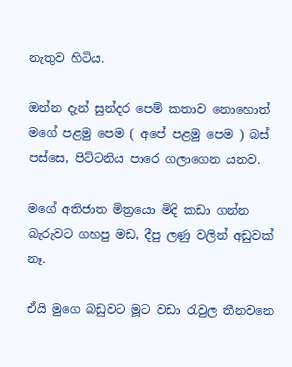නැතුව හිටිය.

ඔන්න දැන් සුන්දර පෙම් කතාව නොහොත් මගේ පළමු පෙම ( අපේ පළමු පෙම ) බස් පස්සෙ, පිට්ටනිය පාරෙ ගලාගෙන යනව.

මගේ අතිජාත මිත්‍රයො මිදි කඩා ගන්න බැරුවට ගහපු මඩ, දීපු ලණු වලින් අඩුවක් නෑ.

ඒයි මුගෙ බඩුවට මූට වඩා රැවුල තීනවනෙ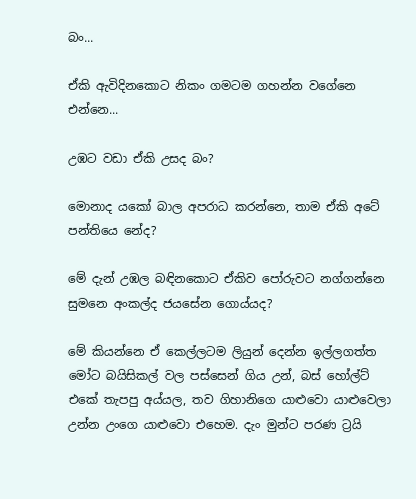බං...

ඒකි ඇවිදිනකොට නිකං ගමටම ගහන්න වගේනෙ එන්නෙ...

උඹට වඩා ඒකි උසද බං?

මොනාද යකෝ බාල අපරාධ කරන්නෙ, තාම ඒකි අටේ පන්තියෙ නේද?

මේ දැන් උඹල බඳිනකොට ඒකිව පෝරුවට නග්ගන්නෙ සුමනෙ අංකල්ද ජයසේන ගොය්යද?

මේ කියන්නෙ ඒ කෙල්ලටම ලියුන් දෙන්න ඉල්ලගත්ත මෝට බයිසිකල් වල පස්සෙන් ගිය උන්, බස් හෝල්ට් එකේ තැපපු අය්යල, තව ගිහානිගෙ යාළුවො යාළුවෙලා උන්න උංගෙ යාළුවො එහෙම. දැං මුන්ට පරණ ට්‍රයි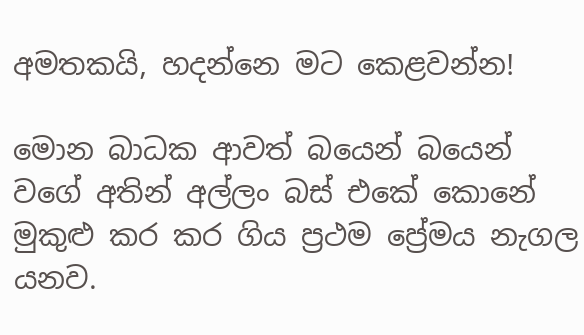අමතකයි, හදන්නෙ මට කෙළවන්න!

මොන බාධක ආවත් බයෙන් බයෙන් වගේ අතින් අල්ලං බස් එකේ කොනේ මුකුළු කර කර ගිය ප්‍රථම ප්‍රේමය නැගල යනව.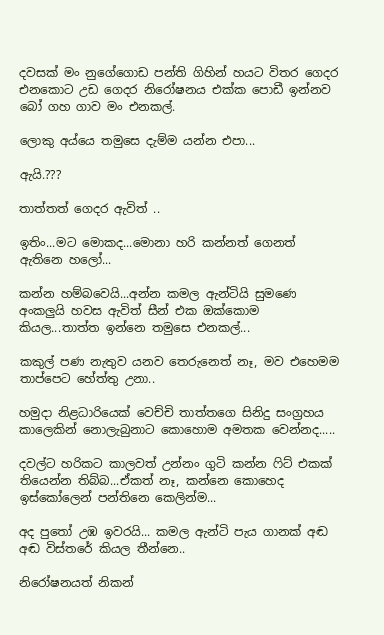දවසක් මං නුගේගොඩ පන්ති ගිහින් හයට විතර ගෙදර එනකොට උඩ ගෙදර නිරෝෂනය එක්ක පොඩී ඉන්නව බෝ ගහ ගාව මං එනකල්.

ලොකු අය්යෙ තමුසෙ දැම්ම යන්න එපා...

ඇයි.???

තාත්තත් ගෙදර ඇවිත් ..

ඉතිං...මට මොකද...මොනා හරි කන්නත් ගෙනත් ඇතිනෙ හලෝ...

කන්න හම්බවෙයි...අන්න කමල ඇන්ටියි සුමණෙ අංකලුයි හවස ඇවිත් සීන් එක ඔක්කොම කියල...තාත්ත ඉන්නෙ තමුසෙ එනකල්...

කකුල් පණ නැතුව යනව තෙරුනෙත් නෑ, මව එහෙමම තාප්පෙට හේත්තු උනා..

හමුදා නිළධාරියෙක් වෙච්චි තාත්තගෙ සිනිදු සංග්‍රහය කාලෙකින් නොලැබුනාට කොහොම අමතක වෙන්නද.....

දවල්ට හරිකට කාලවත් උන්නං ගුටි කන්න ෆිට් එකක් තියෙන්න තිබ්බ...ඒකත් නෑ, කන්නෙ කොහෙද ඉස්කෝලෙන් පන්තිනෙ කෙලින්ම...

අද පුතෝ උඹ ඉවරයි... කමල ඇන්ටි පැය ගානක් අඬ අඬ විස්තරේ කියල තීන්නෙ..

නිරෝෂනයත් නිකන්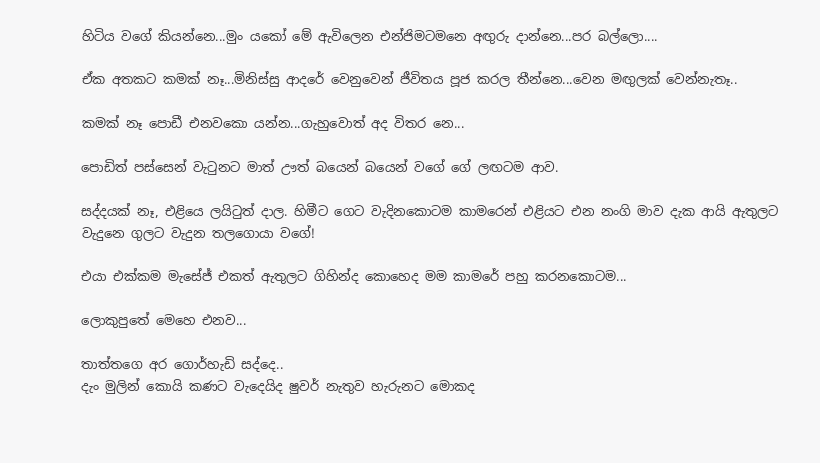හිටිය වගේ කියන්නෙ...මුං යකෝ මේ ඇවිලෙන එන්ජිමටමනෙ අඟුරු දාන්නෙ...පර බල්ලො....

ඒක අතකට කමක් නෑ...මිනිස්සු ආදරේ වෙනුවෙන් ජීවිතය පූජ කරල තීන්නෙ...වෙන මඟුලක් වෙන්නැතෑ..

කමක් නෑ පොඩී එනවකො යන්න...ගැහුවොත් අද විතර නෙ...

පොඩිත් පස්සෙන් වැටුනට මාත් ඌත් බයෙන් බයෙන් වගේ ගේ ලඟටම ආව.

සද්දයක් නෑ, එළියෙ ලයිටුත් දාල. හිමීට ගෙට වැදිනකොටම කාමරෙන් එළියට එන නංගි මාව දැක ආයි ඇතුලට වැදුනෙ ගුලට වැදුන තලගොයා වගේ!

එයා එක්කම මැසේජ් එකත් ඇතුලට ගිහින්ද කොහෙද මම කාමරේ පහු කරනකොටම...

ලොකුපුතේ මෙහෙ එනව...

තාත්තගෙ අර ගොර්හැඩි සද්දෙ..
දැං මුලින් කොයි කණට වැදෙයිද ෂුවර් නැතුව හැරුනට මොකද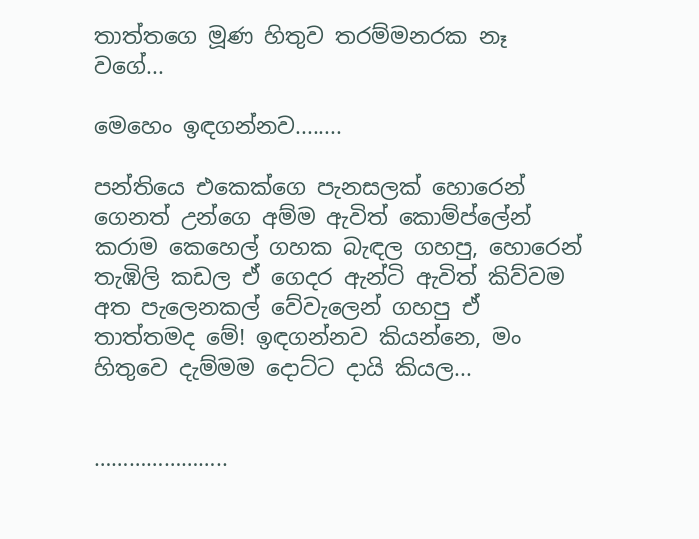තාත්තගෙ මූණ හිතුව තරම්මනරක නෑ වගේ...

මෙහෙං ඉඳගන්නව........

පන්තියෙ එකෙක්ගෙ පැනසලක් හොරෙන් ගෙනත් උන්ගෙ අම්ම ඇවිත් කොම්ප්ලේන් කරාම කෙහෙල් ගහක බැඳල ගහපු, හොරෙන් තැඹිලි කඩල ඒ ගෙදර ඇන්ටි ඇවිත් කිව්වම අත පැලෙනකල් වේවැලෙන් ගහපු ඒ තාත්තමද මේ! ඉඳගන්නව කියන්නෙ, මං හිතුවෙ දැම්මම දොට්ට දායි කියල...


…………………..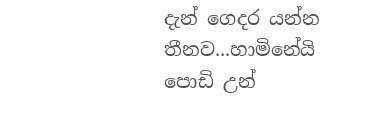දැන් ගෙදර යන්න තීනව...හාමිනේයි පොඩි උන්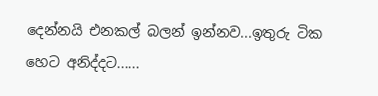දෙන්නයි එනකල් බලන් ඉන්නව...ඉතුරු ටික හෙට අනිද්දට......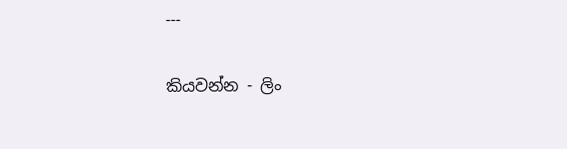---

කියවන්න - ලිං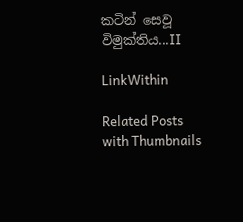කටින් සෙවූ විමුක්තිය...II

LinkWithin

Related Posts with Thumbnails